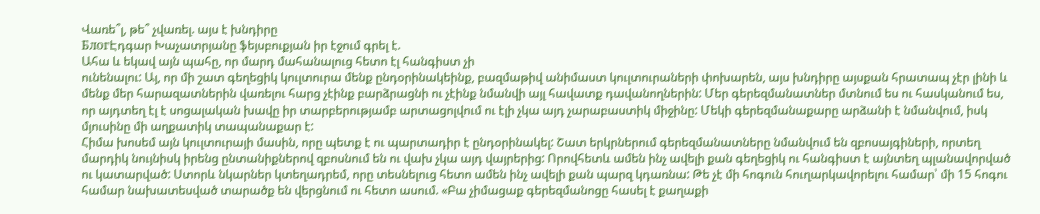Վառե՞լ, թե՞ չվառել. այս է խնդիրը
БлогԷդգար Խաչատրյանը ֆեյսբուքյան իր էջում գրել է.
Ահա և եկավ այն պահը, որ մարդ մահանալուց հետո էլ հանգիստ չի
ունենալու: Այ, որ մի շատ գեղեցիկ կուլտուրա մենք ընդօրինակեինք, բազմաթիվ անիմաստ կուլտուրաների փոխարեն, այս խնդիրը այսքան հրատապ չէր լինի և մենք մեր հարազատներին վառելու հարց չէինք բարձրացնի ու չէինք նմանվի այլ հավատք դավանողներին: Մեր գերեզմանատներ մտնում ես ու հասկանում ես, որ այդտեղ էլ է սոցալական խավը իր տարբերությամբ արտացոլվում ու էլի չկա այդ չարաբաստիկ միջինը: Մեկի գերեզմանաքարը արձանի է նմանվում, իսկ մյուսինը մի աղքատիկ տապանաքար է:
Հիմա խոսեմ այն կուլտուրայի մասին, որը պետք է ու պարտադիր է ընդօրինակել: Շատ երկրներում գերեզմանատները նմանվում են զբոսայգիների, որտեղ մարդիկ նույնիսկ իրենց ընտանիքներով զբոսնում են ու վախ չկա այդ վայրերից: Որովհետև ամեն ինչ ավելի քան գեղեցիկ ու հանգիստ է այնտեղ պլանավորված ու կատարված: Ստորև նկարներ կտեղադրեմ, որը տեսնելուց հետո ամեն ինչ ավելի քան պարզ կդառնա: Թե չէ մի հոգուն հուղարկավորելու համար՝ մի 15 հոգու համար նախատեսված տարածք են վերցնում ու հետո ասում. «Բա չիմացաք գերեզմանոցը հասել է քաղաքի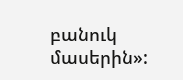բանուկ մասերին»: